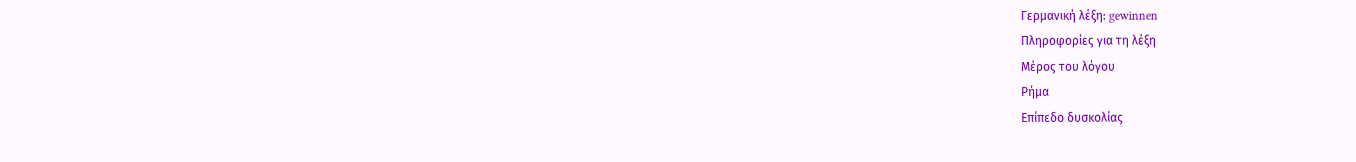Γερμανική λέξη: gewinnen
Πληροφορίες για τη λέξη
Μέρος του λόγου
Ρήμα
Επίπεδο δυσκολίας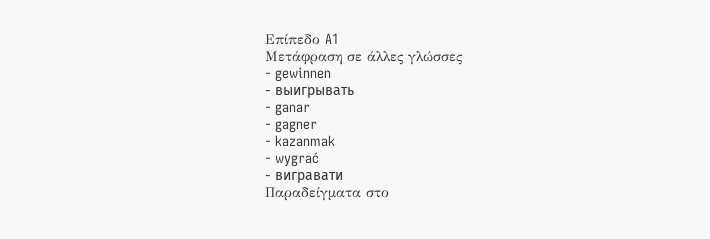Επίπεδο A1
Μετάφραση σε άλλες γλώσσες
- gewinnen
- выигрывать
- ganar
- gagner
- kazanmak
- wygrać
- вигравати
Παραδείγματα στο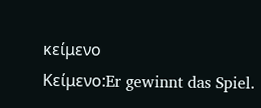κείμενο
Κείμενο:Er gewinnt das Spiel.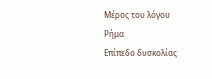Μέρος του λόγου
Ρήμα
Επίπεδο δυσκολίας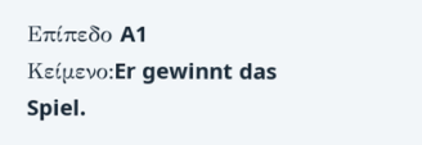Επίπεδο A1
Κείμενο:Er gewinnt das Spiel.